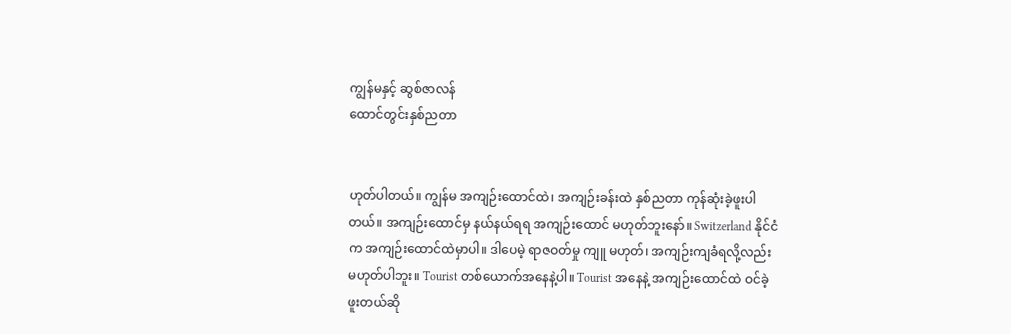ကျွန်မနှင့် ဆွစ်ဇာလန်
ထောင်တွင်းနှစ်ညတာ


ဟုတ်ပါတယ်။ ကျွန်မ အကျဉ်းထောင်ထဲ၊ အကျဉ်းခန်းထဲ နှစ်ညတာ ကုန်ဆုံးခဲ့ဖူးပါတယ်။ အကျဉ်းထောင်မှ နယ်နယ်ရရ အကျဉ်းထောင် မဟုတ်ဘူးနော်။ Switzerland နိုင်ငံက အကျဉ်းထောင်ထဲမှာပါ။ ဒါပေမဲ့ ရာဇဝတ်မှု ကျူ မဟုတ်၊ အကျဉ်းကျခံရလို့လည်း မဟုတ်ပါဘူး။ Tourist တစ်ယောက်အနေနဲ့ပါ။ Tourist အနေနဲ့ အကျဉ်းထောင်ထဲ ဝင်ခဲ့ဖူးတယ်ဆို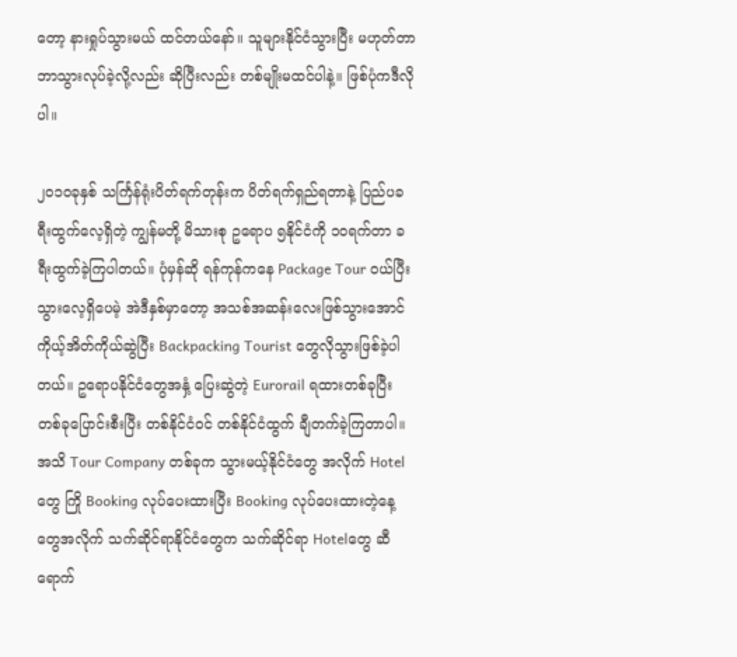တော့ နားရှုပ်သွားမယ် ထင်တယ်နော်။ သူများနိုင်ငံသွားပြီး မဟုတ်တာ ဘာသွားလုပ်ခဲ့လို့လည်း ဆိုပြီးလည်း တစ်မျိုးမထင်ပါနဲ့။ ဖြစ်ပုံကဒီလိုပါ။

၂၀၁၀ခုနှစ် သင်္ကြန်ရုံးပိတ်ရက်တုန်းက ပိတ်ရက်ရှည်ရတာနဲ့ ပြည်ပခရီးထွက်လေ့ရှိတဲ့ ကျွန်မတို့ မိသားစု ဥရောပ ၅နိုင်ငံကို ၁၀ရက်တာ ခရီးထွက်ခဲ့ကြပါတယ်။ ပုံမှန်ဆို ရန်ကုန်ကနေ Package Tour ဝယ်ပြီး သွားလေ့ရှိပေမဲ့ အဲဒီနှစ်မှာတော့ အသစ်အဆန်းလေးဖြစ်သွားအောင် ကိုယ့်အိတ်ကိုယ်ဆွဲပြီး Backpacking Tourist တွေလိုသွားဖြစ်ခဲ့ပါတယ်။ ဥရောပနိုင်ငံတွေအနှံ့ ပြေးဆွဲတဲ့ Eurorail ရထားတစ်ခုပြီး တစ်ခုပြောင်းစီးပြီး တစ်နိုင်ငံဝင် တစ်နိုင်ငံထွက် ချီတက်ခဲ့ကြတာပါ။ အသိ Tour Company တစ်ခုက သွားမယ့်နိုင်ငံတွေ အလိုက် Hotel တွေ ကြို Booking လုပ်ပေးထားပြီး Booking လုပ်ပေးထားတဲ့နေ့တွေအလိုက် သက်ဆိုင်ရာနိုင်ငံတွေက သက်ဆိုင်ရာ Hotelတွေ ဆီရောက်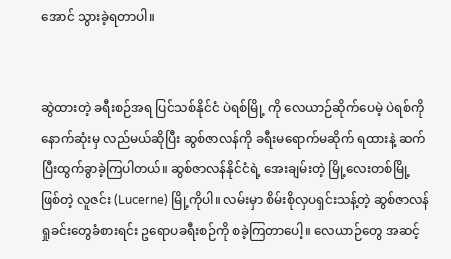အောင် သွားခဲ့ရတာပါ။


ဆွဲထားတဲ့ ခရီးစဉ်အရ ပြင်သစ်နိုင်ငံ ပဲရစ်မြို့ ကို လေယာဉ်ဆိုက်ပေမဲ့ ပဲရစ်ကို နောက်ဆုံးမှ လည်မယ်ဆိုပြီး ဆွစ်ဇာလန်ကို ခရီးမရောက်မဆိုက် ရထားနဲ့ ဆက်ပြီးထွက်ခွာခဲ့ကြပါတယ်။ ဆွစ်ဇာလန်နိုင်ငံရဲ့ အေးချမ်းတဲ့ မြို့လေးတစ်မြို့ ဖြစ်တဲ့ လူဇင်း (Lucerne) မြို့ကိုပါ။ လမ်းမှာ စိမ်းစိုလှပရှင်းသန့်တဲ့ ဆွစ်ဇာလန်ရှုခင်းတွေခံစားရင်း ဥရောပခရီးစဉ်ကို စခဲ့ကြတာပေါ့။ လေယာဉ်တွေ အဆင့်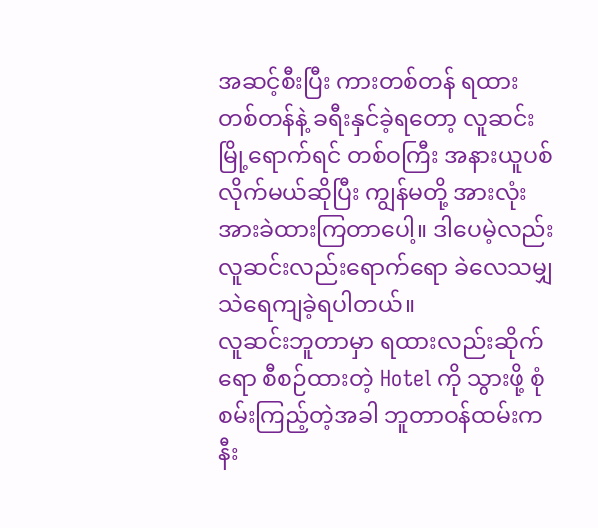အဆင့်စီးပြီး ကားတစ်တန် ရထားတစ်တန်နဲ့ ခရီးနှင်ခဲ့ရတော့ လူဆင်းမြို့ရောက်ရင် တစ်ဝကြီး အနားယူပစ်လိုက်မယ်ဆိုပြီး ကျွန်မတို့ အားလုံး အားခဲထားကြတာပေါ့။ ဒါပေမဲ့လည်း လူဆင်းလည်းရောက်ရော ခဲလေသမျှ သဲရေကျခဲ့ရပါတယ်။
လူဆင်းဘူတာမှာ ရထားလည်းဆိုက်ရော စီစဉ်ထားတဲ့ Hotel ကို သွားဖို့ စုံစမ်းကြည့်တဲ့အခါ ဘူတာဝန်ထမ်းက နီး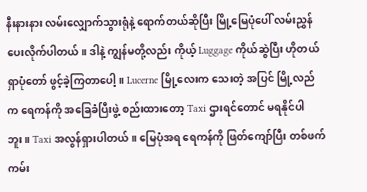နီးနားနား လမ်းလျှောက်သွားရုံနဲ့ ရောက်တယ်ဆိုပြီး မြို့မြေပုံပေါ် လမ်းညွှန်ပေးလိုက်ပါတယ်။ ဒါနဲ့ ကျွန်မတို့လည်း ကိုယ့် Luggage ကိုယ်ဆွဲပြီး ဟိုတယ်ရှာပုံတော် ဖွင့်ခဲ့ကြတာပေါ့။ Lucerne မြို့လေးက သေးတဲ့ အပြင် မြို့လည်က ရေကန်ကို အခြေခံပြီးဖွဲ့ စည်းထားတော့ Taxi ဌားရင်တောင် မရနိုင်ပါဘူး။ Taxi အလွန်ရှားပါတယ်။ မြေပုံအရ ရေကန်ကို ဖြတ်ကျော်ပြီး တစ်ဖက်ကမ်း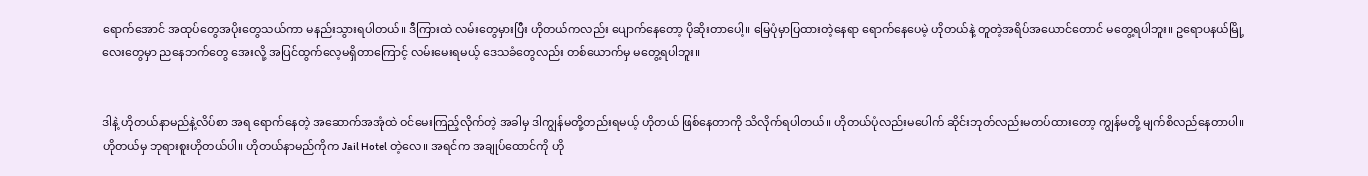ရောက်အောင် အထုပ်တွေအပိုးတွေသယ်ကာ မနည်းသွားရပါတယ်။ ဒီကြားထဲ လမ်းတွေမှားပြီး ဟိုတယ်ကလည်း ပျောက်နေတော့ ပိုဆိုးတာပေါ့။ မြေပုံမှာပြထားတဲ့နေရာ ရောက်နေပေမဲ့ ဟိုတယ်နဲ့ တူတဲ့အရိပ်အယောင်တောင် မတွေ့ရပါဘူး။ ဥရောပနယ်မြို့လေးတွေမှာ ညနေဘက်တွေ အေးလို့ အပြင်ထွက်လေ့မရှိတာကြောင့် လမ်းမေးရမယ့် ဒေသခံတွေလည်း တစ်ယောက်မှ မတွေ့ရပါဘူး။


ဒါနဲ့ ဟိုတယ်နာမည်နဲ့လိပ်စာ အရ ရောက်နေတဲ့ အဆောက်အအုံထဲ ဝင်မေးကြည့်လိုက်တဲ့ အခါမှ ဒါကျွန်မတို့တည်းရမယ့် ဟိုတယ် ဖြစ်နေတာကို သိလိုက်ရပါတယ်။ ဟိုတယ်ပုံလည်းမပေါက် ဆိုင်းဘုတ်လည်းမတပ်ထားတော့ ကျွန်မတို့ မျက်စိလည်နေတာပါ။ ဟိုတယ်မှ ဘုရားစူးဟိုတယ်ပါ။ ဟိုတယ်နာမည်ကိုက Jail Hotel တဲ့လေ။ အရင်က အချုပ်ထောင်ကို ဟို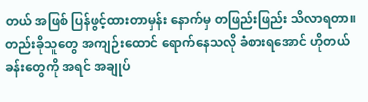တယ် အဖြစ် ပြန်ဖွင့်ထားတာမှန်း နောက်မှ တဖြည်းဖြည်း သိလာရတာ။ တည်းခိုသူတွေ အကျဉ်းထောင် ရောက်နေသလို ခံစားရအောင် ဟိုတယ်ခန်းတွေကို အရင် အချုပ်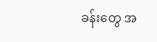ခန်းတွေ အ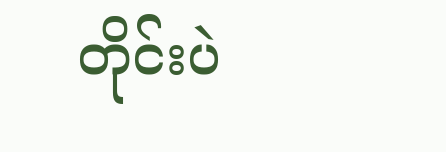တိုင်းပဲ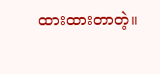ထားထားတာတဲ့။